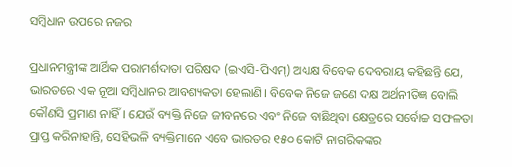ସମ୍ବିଧାନ ଉପରେ ନଜର

ପ୍ରଧାନମନ୍ତ୍ରୀଙ୍କ ଆର୍ଥିକ ପରାମର୍ଶଦାତା ପରିଷଦ (ଇଏସି-ପିଏମ୍‌) ଅଧ୍ୟକ୍ଷ ବିବେକ ଦେବରାୟ କହିଛନ୍ତି ଯେ, ଭାରତରେ ଏକ ନୂଆ ସମ୍ବିଧାନର ଆବଶ୍ୟକତା ହେଲାଣି। ବିବେକ ନିଜେ ଜଣେ ଦକ୍ଷ ଅର୍ଥନୀତିଜ୍ଞ ବୋଲି କୌଣସି ପ୍ରମାଣ ନାହିଁ। ଯେଉଁ ବ୍ୟକ୍ତି ନିଜେ ଜୀବନରେ ଏବଂ ନିଜେ ବାଛିଥିବା କ୍ଷେତ୍ରରେ ସର୍ବୋଚ୍ଚ ସଫଳତା ପ୍ରାପ୍ତ କରିନାହାନ୍ତି, ସେହିଭଳି ବ୍ୟକ୍ତିମାନେ ଏବେ ଭାରତର ୧୫୦ କୋଟି ନାଗରିକଙ୍କର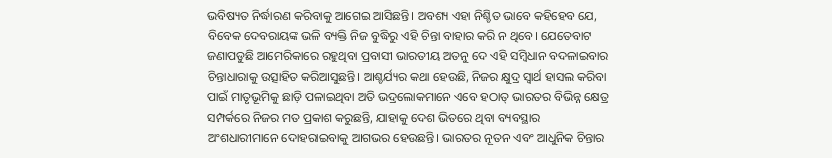ଭବିଷ୍ୟତ ନିର୍ଦ୍ଧାରଣ କରିବାକୁ ଆଗେଇ ଆସିଛନ୍ତି। ଅବଶ୍ୟ ଏହା ନିଶ୍ଚିତ ଭାବେ କହିହେବ ଯେ, ବିବେକ ଦେବରାୟଙ୍କ ଭଳି ବ୍ୟକ୍ତି ନିଜ ବୁଦ୍ଧିରୁ ଏହି ଚିନ୍ତା ବାହାର କରି ନ ଥିବେ। ଯେତେବାଟ ଜଣାପଡୁଛି ଆମେରିକାରେ ରହୁଥିବା ପ୍ରବାସୀ ଭାରତୀୟ ଅତନୁ ଦେ ଏହି ସମ୍ବିଧାନ ବଦଳାଇବାର ଚିନ୍ତାଧାରାକୁ ଉତ୍ସାହିତ କରିଆସୁଛନ୍ତି। ଆଶ୍ଚର୍ଯ୍ୟର କଥା ହେଉଛି, ନିଜର କ୍ଷୁଦ୍ର ସ୍ୱାର୍ଥ ହାସଲ କରିବା ପାଇଁ ମାତୃଭୂମିକୁ ଛାଡ଼ି ପଳାଇଥିବା ଅତି ଭଦ୍ରଲୋକମାନେ ଏବେ ହଠାତ୍‌ ଭାରତର ବିଭିନ୍ନ କ୍ଷେତ୍ର ସମ୍ପର୍କରେ ନିଜର ମତ ପ୍ରକାଶ କରୁଛନ୍ତି, ଯାହାକୁ ଦେଶ ଭିତରେ ଥିବା ବ୍ୟବସ୍ଥାର ଅଂଶଧାରୀମାନେ ଦୋହରାଇବାକୁ ଆଗଭର ହେଉଛନ୍ତି। ଭାରତର ନୂତନ ଏବଂ ଆଧୁନିକ ଚିନ୍ତାର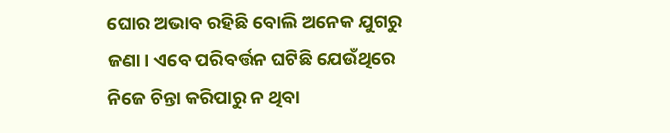ଘୋର ଅଭାବ ରହିଛି ବୋଲି ଅନେକ ଯୁଗରୁ ଜଣା। ଏବେ ପରିବର୍ତ୍ତନ ଘଟିଛି ଯେଉଁଥିରେ ନିଜେ ଚିନ୍ତା କରିପାରୁ ନ ଥିବା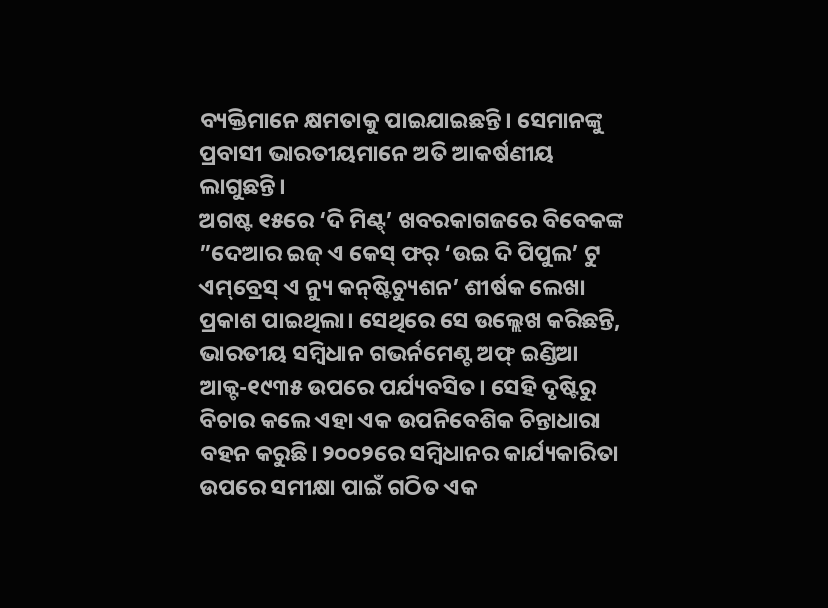ବ୍ୟକ୍ତିମାନେ କ୍ଷମତାକୁ ପାଇଯାଇଛନ୍ତି। ସେମାନଙ୍କୁ ପ୍ରବାସୀ ଭାରତୀୟମାନେ ଅତି ଆକର୍ଷଣୀୟ ଲାଗୁଛନ୍ତି।
ଅଗଷ୍ଟ ୧୫ରେ ‘ଦି ମିଣ୍ଟ୍‌’ ଖବରକାଗଜରେ ବିବେକଙ୍କ ”ଦେଆର ଇଜ୍‌ ଏ କେସ୍‌ ଫର୍‌ ‘ଉଇ ଦି ପିପୁଲ’ ଟୁ ଏମ୍‌ବ୍ରେସ୍‌ ଏ ନ୍ୟୁ କନ୍‌ଷ୍ଟିଚ୍ୟୁଶନ’ ଶୀର୍ଷକ ଲେଖା ପ୍ରକାଶ ପାଇଥିଲା। ସେଥିରେ ସେ ଉଲ୍ଲେଖ କରିଛନ୍ତି, ଭାରତୀୟ ସମ୍ବିଧାନ ଗଭର୍ନମେଣ୍ଟ ଅଫ୍‌ ଇଣ୍ଡିଆ ଆକ୍ଟ-୧୯୩୫ ଉପରେ ପର୍ଯ୍ୟବସିତ। ସେହି ଦୃଷ୍ଟିରୁ ବିଚାର କଲେ ଏହା ଏକ ଉପନିବେଶିକ ଚିନ୍ତାଧାରା ବହନ କରୁଛି। ୨୦୦୨ରେ ସମ୍ବିଧାନର କାର୍ଯ୍ୟକାରିତା ଉପରେ ସମୀକ୍ଷା ପାଇଁ ଗଠିତ ଏକ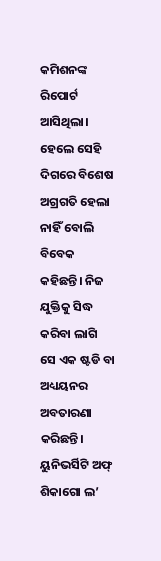କମିଶନଙ୍କ ରିପୋର୍ଟ ଆସିଥିଲା। ହେଲେ ସେହି ଦିଗରେ ବିଶେଷ ଅଗ୍ରଗତି ହେଲା ନାହିଁ ବୋଲି ବିବେକ କହିଛନ୍ତି। ନିଜ ଯୁକ୍ତିକୁ ସିଦ୍ଧ କରିବା ଲାଗି ସେ ଏକ ଷ୍ଟଡି ବା ଅଧ୍ୟୟନର ଅବତାରଣା କରିଛନ୍ତି। ୟୁନିଭର୍ସିଟି ଅଫ୍‌ ଶିକାଗୋ ଲ’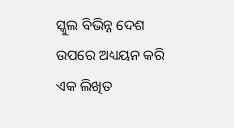ସ୍କୁଲ ବିଭିନ୍ନ ଦେଶ ଉପରେ ଅଧ୍ୟୟନ କରି ଏକ ଲିଖିତ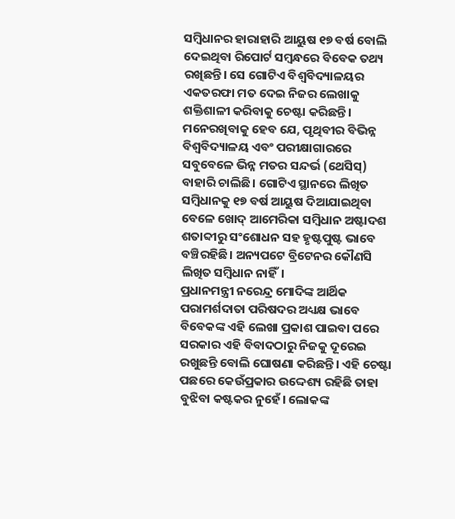ସମ୍ବିଧାନର ହାରାହାରି ଆୟୁଷ ୧୭ ବର୍ଷ ବୋଲି ଦେଇଥିବା ରିପୋର୍ଟ ସମ୍ବନ୍ଧରେ ବିବେକ ତଥ୍ୟ ରଖିଛନ୍ତି। ସେ ଗୋଟିଏ ବିଶ୍ୱବିଦ୍ୟାଳୟର ଏକତରଫା ମତ ଦେଇ ନିଜର ଲେଖାକୁ ଶକ୍ତିଶାଳୀ କରିବାକୁ ଚେଷ୍ଟା କରିଛନ୍ତି। ମନେରଖିବାକୁ ହେବ ଯେ, ପୃଥିବୀର ବିଭିନ୍ନ ବିଶ୍ୱବିଦ୍ୟାଳୟ ଏବଂ ପରୀକ୍ଷାଗାରରେ ସବୁବେଳେ ଭିନ୍ନ ମତର ସନ୍ଦର୍ଭ (ଥେସିସ୍‌) ବାହାରି ଚାଲିଛି। ଗୋଟିଏ ସ୍ଥାନରେ ଲିଖିତ ସମ୍ବିଧାନକୁ ୧୭ ବର୍ଷ ଆୟୁଷ ଦିଆଯାଇଥିବା ବେଳେ ଖୋଦ୍‌ ଆମେରିକା ସମ୍ବିଧାନ ଅଷ୍ଟାଦଶ ଶତାବ୍ଦୀରୁ ସଂଶୋଧନ ସହ ହୃଷ୍ଟପୁଷ୍ଟ ଭାବେ ବଞ୍ଚିରହିଛି। ଅନ୍ୟପଟେ ବ୍ରିଟେନର କୌଣସି ଲିଖିତ ସମ୍ବିଧାନ ନାହିଁ।
ପ୍ରଧାନମନ୍ତ୍ରୀ ନରେନ୍ଦ୍ର ମୋଦିଙ୍କ ଆର୍ଥିକ ପରାମର୍ଶଦାତା ପରିଷଦର ଅଧ୍ୟକ୍ଷ ଭାବେ ବିବେକଙ୍କ ଏହି ଲେଖା ପ୍ରକାଶ ପାଇବା ପରେ ସରକାର ଏହି ବିବାଦଠାରୁ ନିଜକୁ ଦୂରେଇ ରଖୁଛନ୍ତି ବୋଲି ଘୋଷଣା କରିଛନ୍ତି। ଏହି ଚେଷ୍ଟା ପଛରେ କେଉଁପ୍ରକାର ଉଦ୍ଦେଶ୍ୟ ରହିଛି ତାହା ବୁଝିବା କଷ୍ଟକର ନୁହେଁ। ଲୋକଙ୍କ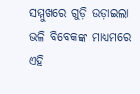ସମ୍ମୁଖରେ ଗୁଡ଼ି ଉଡ଼ାଇଲା ଭଳି ବିବେକଙ୍କ ମାଧ୍ୟମରେ ଏହି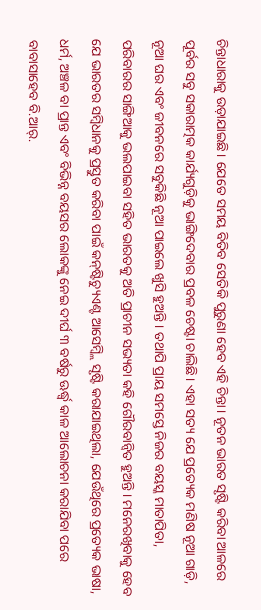ଚିନ୍ତାଧାରାକୁ ଉଡ଼ାଯାଇଛି। ଯେତେ ସମୟ ବିତିବ ସେତିକି ପୁରୁଣା ହେବ ଏହି ଚିନ୍ତା। ନୂତନ ଭାରତ ସୃଷ୍ଟି କରିବା ଆଳରେ ପୂର୍ବର ସବୁ ସକାରାତ୍ମକ କାର୍ଯ୍ୟଗୁଡ଼ିକୁ ଭାଙ୍ଗିଦେବାର ପ୍ରବଳ ଚେଷ୍ଟା ଚାଲିଛି। ଏହା ସତ୍ୟ ଯେ ପ୍ରତ୍ୟେକ ମଣିଷ ନୂଆ ଗାଡ଼ି, ନୂଆ ଘର ଏବଂ ଜୀବନରେ ସବୁକିଛି ନୂଆ ପାଇଲେ ଖୁସି ହୁଅନ୍ତି। ତଥାପି ପ୍ରାୟ ସମସ୍ତେ ନିଜର ବୟସ୍କ ମାତାପିତା, ପରିବାରର ସାଙ୍ଗିଆକୁ ଭଲପାଇବା ସହିତ ଭାରତକୁ ଅତି ପ୍ରାଚୀନ ସଭ୍ୟତା କହି ଗୌରବାନ୍ବିତ ହୁଅନ୍ତି। ମନେରଖିବାକୁ ହେବ ଯେ ଭାରତର ସମ୍ବିଧାନକୁ ପ୍ରସ୍ତୁତ କରିବା ପାଇଁ କନ୍‌ଷ୍ଟିଚ୍ୟୁଏଣ୍ଟ ଆସେମ୍ବ୍ଲି ସୃଷ୍ଟି କରାଯାଇଥିଲା, ଯେଉଁଥିରେ ପ୍ରତ୍ୟେକ ଭାଷା, ଧର୍ମ, ଅଞ୍ଚଳ ବା ପ୍ରାନ୍ତ ଏବଂ ବିଭିନ୍ନ ବୟସର ଲୋକଙ୍କୁ ନେଇ ଦୀର୍ଘ ୩ ବର୍ଷରୁ ଊର୍ଦ୍ଧ୍ୱ କାଳ ଆଲୋଚନା କରାଯିବା ପରେ ବାବାସାହେବ ବି.ଆର୍‌.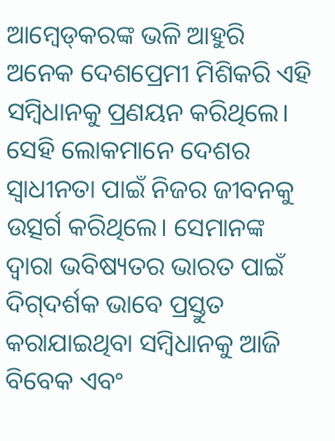ଆମ୍ବେଡ୍‌କରଙ୍କ ଭଳି ଆହୁରି ଅନେକ ଦେଶପ୍ରେମୀ ମିଶିକରି ଏହି ସମ୍ବିଧାନକୁ ପ୍ରଣୟନ କରିଥିଲେ। ସେହି ଲୋକମାନେ ଦେଶର ସ୍ବାଧୀନତା ପାଇଁ ନିଜର ଜୀବନକୁ ଉତ୍ସର୍ଗ କରିଥିଲେ। ସେମାନଙ୍କ ଦ୍ୱାରା ଭବିଷ୍ୟତର ଭାରତ ପାଇଁ ଦିଗ୍‌ଦର୍ଶକ ଭାବେ ପ୍ରସ୍ତୁତ କରାଯାଇଥିବା ସମ୍ବିଧାନକୁ ଆଜି ବିବେକ ଏବଂ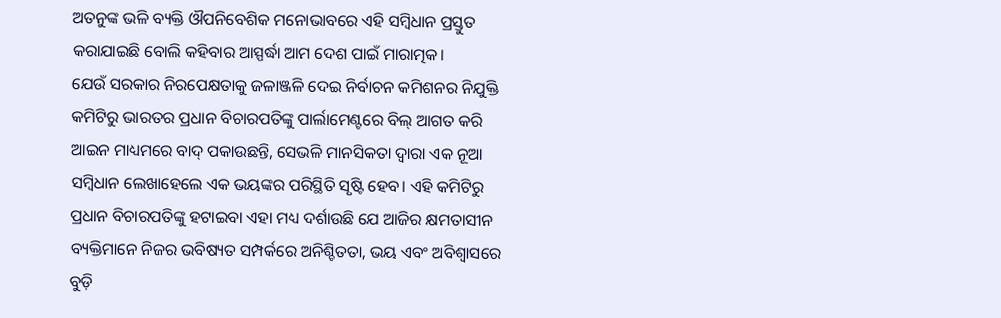ଅତନୁଙ୍କ ଭଳି ବ୍ୟକ୍ତି ଔପନିବେଶିକ ମନୋଭାବରେ ଏହି ସମ୍ବିଧାନ ପ୍ରସ୍ତୁତ କରାଯାଇଛି ବୋଲି କହିବାର ଆସ୍ପର୍ଦ୍ଧା ଆମ ଦେଶ ପାଇଁ ମାରାତ୍ମକ।
ଯେଉଁ ସରକାର ନିରପେକ୍ଷତାକୁ ଜଳାଞ୍ଜଳି ଦେଇ ନିର୍ବାଚନ କମିଶନର ନିଯୁକ୍ତି କମିଟିରୁ ଭାରତର ପ୍ରଧାନ ବିଚାରପତିଙ୍କୁ ପାର୍ଲାମେଣ୍ଟରେ ବିଲ୍‌ ଆଗତ କରି ଆଇନ ମାଧ୍ୟମରେ ବାଦ୍‌ ପକାଉଛନ୍ତି, ସେଭଳି ମାନସିକତା ଦ୍ୱାରା ଏକ ନୂଆ ସମ୍ବିଧାନ ଲେଖାହେଲେ ଏକ ଭୟଙ୍କର ପରିସ୍ଥିତି ସୃଷ୍ଟି ହେବ। ଏହି କମିଟିରୁ ପ୍ରଧାନ ବିଚାରପତିଙ୍କୁ ହଟାଇବା ଏହା ମଧ୍ୟ ଦର୍ଶାଉଛି ଯେ ଆଜିର କ୍ଷମତାସୀନ ବ୍ୟକ୍ତିମାନେ ନିଜର ଭବିଷ୍ୟତ ସମ୍ପର୍କରେ ଅନିଶ୍ଚିତତା, ଭୟ ଏବଂ ଅବିଶ୍ୱାସରେ ବୁଡ଼ି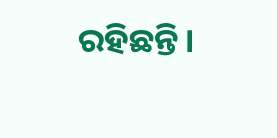ରହିଛନ୍ତି।